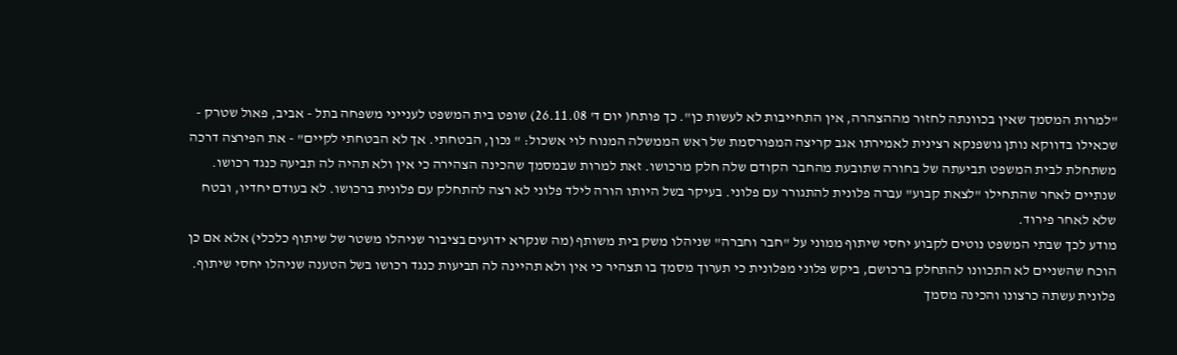"למרות המסמך שאין בכוונתה לחזור מההצהרה, אין התחייבות לא לעשות כן". כך פותח( יום ד' 26.11.08) שופט בית המשפט לענייני משפחה בתל - אביב, פאול שטרק - שכאילו בדווקא נותן גושפנקא רצינית לאמירתו אגב קריצה המפורסמת של ראש הממשלה המנוח לוי אשכול: " נכון, הבטחתי. אך לא הבטחתי לקיים" - את הפירצה דרכה משתחלת לבית המשפט תביעתה של בחורה שתובעת מהחבר הקודם שלה חלק מרכושו. זאת למרות שבמסמך שהכינה הצהירה כי אין ולא תהיה לה תביעה כנגד רכושו.
שנתיים לאחר שהתחילו "לצאת קבוע" עברה פלונית להתגורר עם פלוני. בעיקר בשל היותו הורה לילד פלוני לא רצה להתחלק עם פלונית ברכושו. לא בעודם יחדיו, ובטח שלא לאחר פירוד.
מודע לכך שבתי המשפט נוטים לקבוע יחסי שיתוף ממוני על "חבר וחברה" שניהלו משק בית משותף (מה שנקרא ידועים בציבור שניהלו משטר של שיתוף כלכלי) אלא אם כן הוכח שהשניים לא התכוונו להתחלק ברכושם, ביקש פלוני מפלונית כי תערוך מסמך בו תצהיר כי אין ולא תהיינה לה תביעות כנגד רכושו בשל הטענה שניהלו יחסי שיתוף. פלונית עשתה כרצונו והכינה מסמך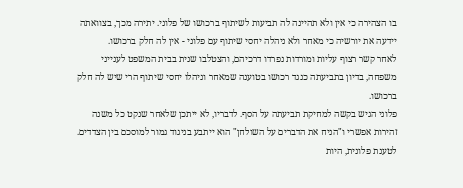בו הצהירה כי אין ולא תהיינה לה תביעות לשיתוף ברכושו של פלוני. יתירה מכך, בצוואתה יידעה את יורשיה כי מאחר ולא ניהלה יחסי שיתוף עם פלוני - אין לה חלק ברכושו.
לאחר קשר רצוף עליות ומורדות נפרדו דרכיהם, והצטלבו שנית בבית המשפט לענייני משפחה, בדיון בתביעתה כנגד רכושו בטוענה שמאחר וניהלו יחסי שיתוף הרי שיש לה חלק ברכושו.
פלוני הגיש בקשה למחיקת תביעתה על הסף. לדבריו, לא ייתכן שלאחר שנקט כל משנה זהירות אפשרי ו"הניח את הדברים על השולחן" הוא ייתבע בניגוד גמור למוסכם בין הצדדים.
לטענת פלונית, היות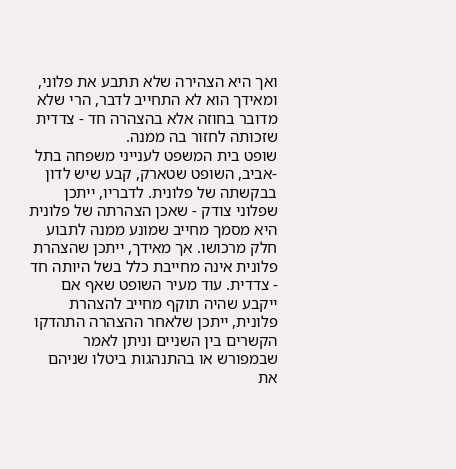ואך היא הצהירה שלא תתבע את פלוני, ומאידך הוא לא התחייב לדבר, הרי שלא מדובר בחוזה אלא בהצהרה חד - צדדית שזכותה לחזור בה ממנה.
שופט בית המשפט לענייני משפחה בתל -אביב, השופט שטארק, קבע שיש לדון בבקשתה של פלונית. לדבריו, ייתכן שפלוני צודק - שאכן הצהרתה של פלונית היא מסמך מחייב שמונע ממנה לתבוע חלק מרכושו. אך מאידך, ייתכן שהצהרת פלונית אינה מחייבת כלל בשל היותה חד - צדדית. עוד מעיר השופט שאף אם ייקבע שהיה תוקף מחייב להצהרת פלונית, ייתכן שלאחר ההצהרה התהדקו הקשרים בין השניים וניתן לאמר שבמפורש או בהתנהגות ביטלו שניהם את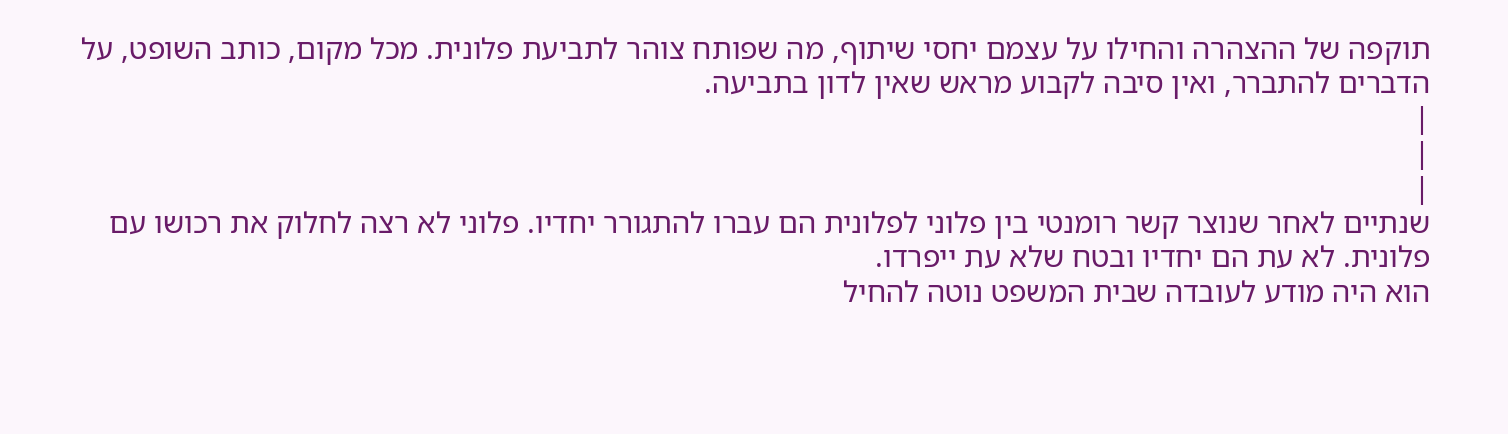תוקפה של ההצהרה והחילו על עצמם יחסי שיתוף, מה שפותח צוהר לתביעת פלונית. מכל מקום, כותב השופט, על הדברים להתברר, ואין סיבה לקבוע מראש שאין לדון בתביעה.
|
|
|
שנתיים לאחר שנוצר קשר רומנטי בין פלוני לפלונית הם עברו להתגורר יחדיו. פלוני לא רצה לחלוק את רכושו עם פלונית. לא עת הם יחדיו ובטח שלא עת ייפרדו.
הוא היה מודע לעובדה שבית המשפט נוטה להחיל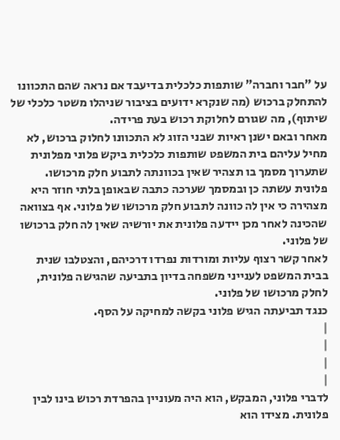על "חבר וחברה" שותפות כלכלית בדיעבד אם נראה שהם התכוונו להתחלק ברכוש (מה שנקרא ידועים בציבור שניהלו משטר כלכלי של שיתוף), מה שגורם לחלוקת רכוש בעת פרידה.
מאחר ובאם ישנן ראיות שבני הזוג לא התכוונו לחלוק ברכוש, לא מחיל עליהם בית המשפט שותפות כלכלית ביקש פלוני מפלונית שתערוך מסמך בו תצהיר שאין בכוונתה לתבוע חלק מרכושו. פלונית עשתה כן ובמסמך שערכה כתבה שבאופן בלתי חוזר היא מצהירה כי אין לה כוונה לתבוע חלק מרכושו של פלוני. אף בצוואה שהכינה לאחר מכן יידעה פלונית את יורשיה שאין לה חלק ברכושו של פלוני.
לאחר קשר רצוף עליות ומורדות נפרדו דרכיהם, והצטלבו שנית בבית המשפט לענייני משפחה בדיון בתביעה שהגישה פלונית, לחלק מרכושו של פלוני.
כנגד תביעתה הגיש פלוני בקשה למחיקה על הסף.
|
|
|
|
לדברי פלוני, המבקש, הוא היה מעוניין בהפרדת רכוש בינו לבין פלונית. מצידו הוא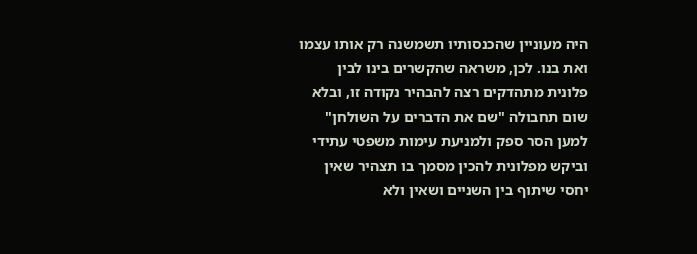היה מעוניין שהכנסותיו תשמשנה רק אותו עצמו ואת בנו. לכן, משראה שהקשרים בינו לבין פלונית מתהדקים רצה להבהיר נקודה זו, ובלא שום תחבולה "שם את הדברים על השולחן" למען הסר ספק ולמניעת עימות משפטי עתידי וביקש מפלונית להכין מסמך בו תצהיר שאין יחסי שיתוף בין השניים ושאין ולא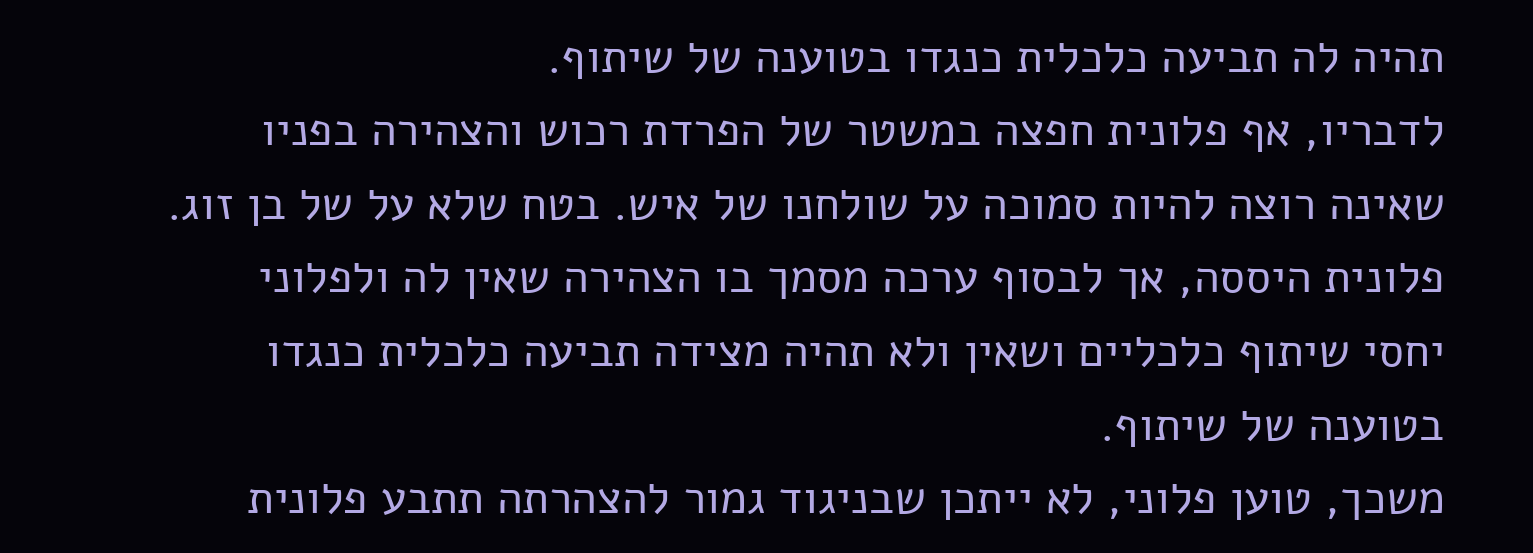תהיה לה תביעה כלכלית כנגדו בטוענה של שיתוף.
לדבריו, אף פלונית חפצה במשטר של הפרדת רכוש והצהירה בפניו שאינה רוצה להיות סמוכה על שולחנו של איש. בטח שלא על של בן זוג.
פלונית היססה, אך לבסוף ערכה מסמך בו הצהירה שאין לה ולפלוני יחסי שיתוף כלכליים ושאין ולא תהיה מצידה תביעה כלכלית כנגדו בטוענה של שיתוף.
משכך, טוען פלוני, לא ייתכן שבניגוד גמור להצהרתה תתבע פלונית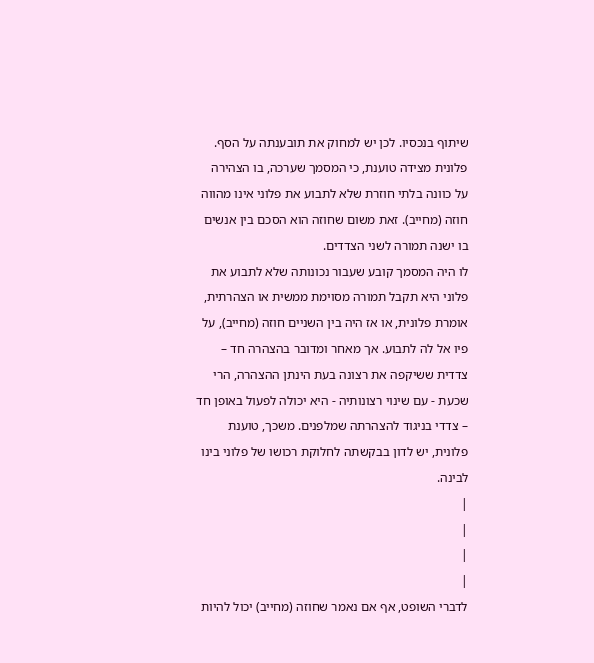שיתוף בנכסיו. לכן יש למחוק את תובענתה על הסף.
פלונית מצידה טוענת, כי המסמך שערכה, בו הצהירה על כוונה בלתי חוזרת שלא לתבוע את פלוני אינו מהווה חוזה (מחייב). זאת משום שחוזה הוא הסכם בין אנשים בו ישנה תמורה לשני הצדדים.
לו היה המסמך קובע שעבור נכונותה שלא לתבוע את פלוני היא תקבל תמורה מסוימת ממשית או הצהרתית, אומרת פלונית, או אז היה בין השניים חוזה (מחייב), על פיו אל לה לתבוע. אך מאחר ומדובר בהצהרה חד – צדדית ששיקפה את רצונה בעת הינתן ההצהרה, הרי שכעת - עם שינוי רצונותיה - היא יכולה לפעול באופן חד – צדדי בניגוד להצהרתה שמלפנים. משכך, טוענת פלונית, יש לדון בבקשתה לחלוקת רכושו של פלוני בינו לבינה.
|
|
|
|
לדברי השופט, אף אם נאמר שחוזה (מחייב) יכול להיות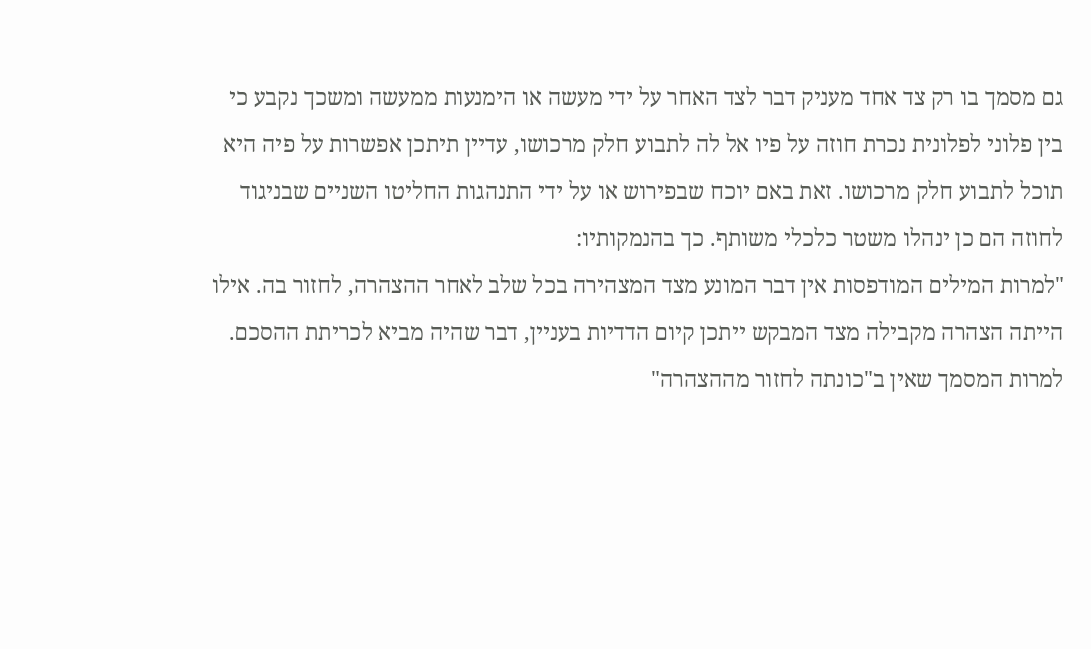גם מסמך בו רק צד אחד מעניק דבר לצד האחר על ידי מעשה או הימנעות ממעשה ומשכך נקבע כי בין פלוני לפלונית נכרת חוזה על פיו אל לה לתבוע חלק מרכושו, עדיין תיתכן אפשרות על פיה היא תוכל לתבוע חלק מרכושו. זאת באם יוכח שבפירוש או על ידי התנהגות החליטו השניים שבניגוד לחוזה הם כן ינהלו משטר כלכלי משותף. כך בהנמקותיו:
"למרות המילים המודפסות אין דבר המונע מצד המצהירה בכל שלב לאחר ההצהרה, לחזור בה. אילו הייתה הצהרה מקבילה מצד המבקש ייתכן קיום הדדיות בעניין, דבר שהיה מביא לכריתת ההסכם.
למרות המסמך שאין ב"כונתה לחזור מההצהרה"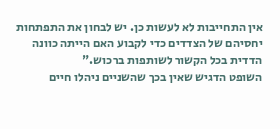אין התחייבות לא לעשות כן. יש לבחון את התפתחות יחסיהם של הצדדים כדי לקבוע האם הייתה כוונה הדדית בכל הקשור לשותפות ברכוש."
השופט הדגיש שאין בכך שהשניים ניהלו חיים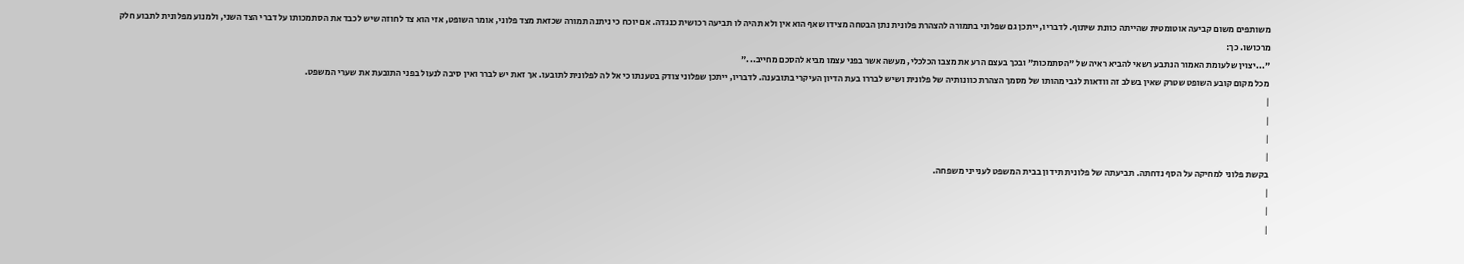משותפים משום קביעה אוטומטית שהייתה כוונת שיתוף. לדבריו, ייתכן גם שפלוני בתמורה להצהרת פלונית נתן הבטחה מצידו שאף הוא אין ולא תהיה לו תביעה רכושית כנגדה. אם יוכח כי ניתנה תמורה שכזאת מצד פלוני, אומר השופט, אזי הוא צד לחוזה שיש לכבד את הסתמכותו על דברי הצד השני, ולמנוע מפלונית לתבוע חלק מרכושו. כך:
"...יצוין שלעומת האמור הנתבע רשאי להביא ראיה של "הסתמכות" ובכך בעצם הרע את מצבו הכלכלי, מעשה אשר בפני עצמו מביא להסכם מחייב..."
מכל מקום קובע השופט שטרק שאין בשלב זה וודאות לגבי מהותו של מסמך הצהרת כוונותיה של פלונית ושיש לבררו בעת הדיון העיקרי בתובענה. לדבריו, ייתכן שפלוני צודק בטענתו כי אל לה לפלונית לתובעו. אך זאת יש לברר ואין סיבה לנעול בפני התובעת את שערי המשפט.
|
|
|
|
בקשת פלוני למחיקה על הסף נדחתה. תביעתה של פלונית תידון בבית המשפט לענייני משפחה.
|
|
|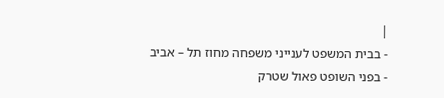|
- בבית המשפט לענייני משפחה מחוז תל – אביב
- בפני השופט פאול שטרק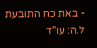- באת כח התובעת ל.ה: עו"ד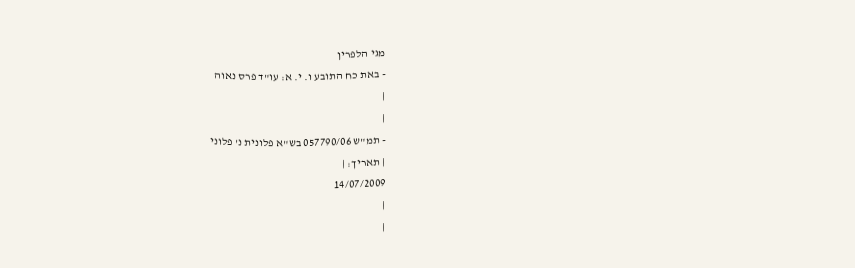מגי הלפרין
- באת כח התובע ו. י. א: עו"ד פרס נאוה
|
|
- תמ"ש 057790/06 בש"א פלונית נ' פלוני
| תאריך: |
14/07/2009
|
|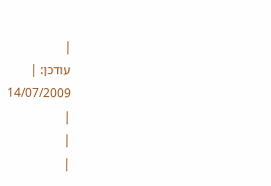|
עודכן: |
14/07/2009
|
|
|